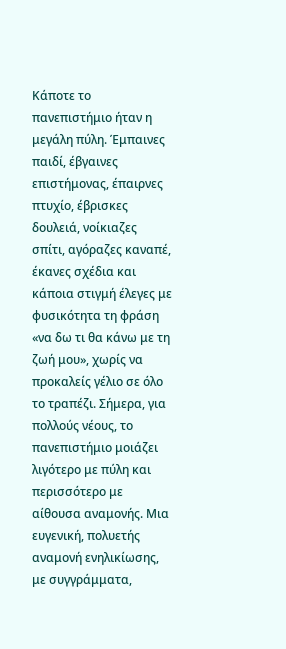Κάποτε το πανεπιστήμιο ήταν η μεγάλη πύλη. Έμπαινες παιδί, έβγαινες επιστήμονας, έπαιρνες πτυχίο, έβρισκες δουλειά, νοίκιαζες σπίτι, αγόραζες καναπέ, έκανες σχέδια και κάποια στιγμή έλεγες με φυσικότητα τη φράση «να δω τι θα κάνω με τη ζωή μου», χωρίς να προκαλείς γέλιο σε όλο το τραπέζι. Σήμερα, για πολλούς νέους, το πανεπιστήμιο μοιάζει λιγότερο με πύλη και περισσότερο με αίθουσα αναμονής. Μια ευγενική, πολυετής αναμονή ενηλικίωσης, με συγγράμματα,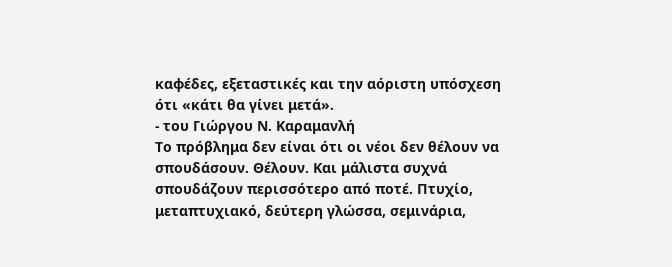καφέδες, εξεταστικές και την αόριστη υπόσχεση ότι «κάτι θα γίνει μετά».
- του Γιώργου Ν. Καραμανλή
Το πρόβλημα δεν είναι ότι οι νέοι δεν θέλουν να σπουδάσουν. Θέλουν. Και μάλιστα συχνά σπουδάζουν περισσότερο από ποτέ. Πτυχίο, μεταπτυχιακό, δεύτερη γλώσσα, σεμινάρια,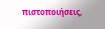πιστοποιήσεις,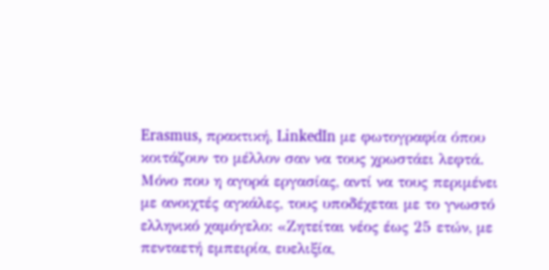Erasmus, πρακτική, LinkedIn με φωτογραφία όπου κοιτάζουν το μέλλον σαν να τους χρωστάει λεφτά. Μόνο που η αγορά εργασίας, αντί να τους περιμένει με ανοιχτές αγκάλες, τους υποδέχεται με το γνωστό ελληνικό χαμόγελο: «Ζητείται νέος έως 25 ετών, με πενταετή εμπειρία, ευελιξία,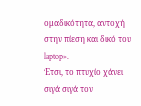ομαδικότητα, αντοχή στην πίεση και δικό του laptop».
Έτσι, το πτυχίο χάνει σιγά σιγά τον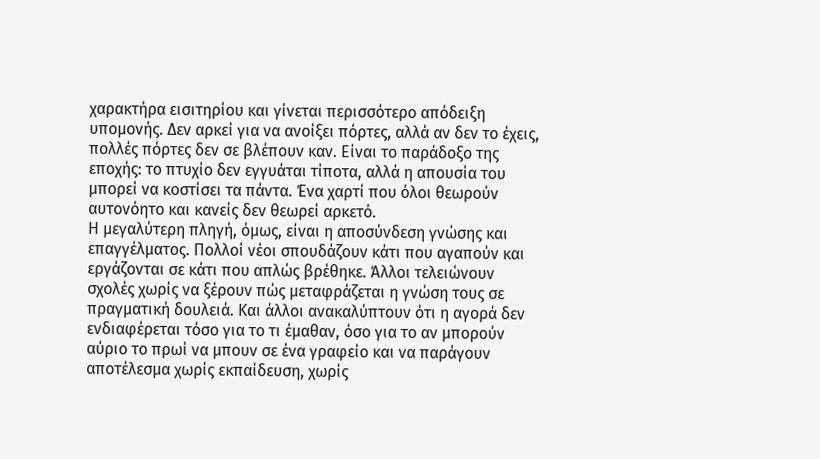χαρακτήρα εισιτηρίου και γίνεται περισσότερο απόδειξη υπομονής. Δεν αρκεί για να ανοίξει πόρτες, αλλά αν δεν το έχεις, πολλές πόρτες δεν σε βλέπουν καν. Είναι το παράδοξο της εποχής: το πτυχίο δεν εγγυάται τίποτα, αλλά η απουσία του μπορεί να κοστίσει τα πάντα. Ένα χαρτί που όλοι θεωρούν αυτονόητο και κανείς δεν θεωρεί αρκετό.
Η μεγαλύτερη πληγή, όμως, είναι η αποσύνδεση γνώσης και επαγγέλματος. Πολλοί νέοι σπουδάζουν κάτι που αγαπούν και εργάζονται σε κάτι που απλώς βρέθηκε. Άλλοι τελειώνουν σχολές χωρίς να ξέρουν πώς μεταφράζεται η γνώση τους σε πραγματική δουλειά. Και άλλοι ανακαλύπτουν ότι η αγορά δεν ενδιαφέρεται τόσο για το τι έμαθαν, όσο για το αν μπορούν αύριο το πρωί να μπουν σε ένα γραφείο και να παράγουν αποτέλεσμα χωρίς εκπαίδευση, χωρίς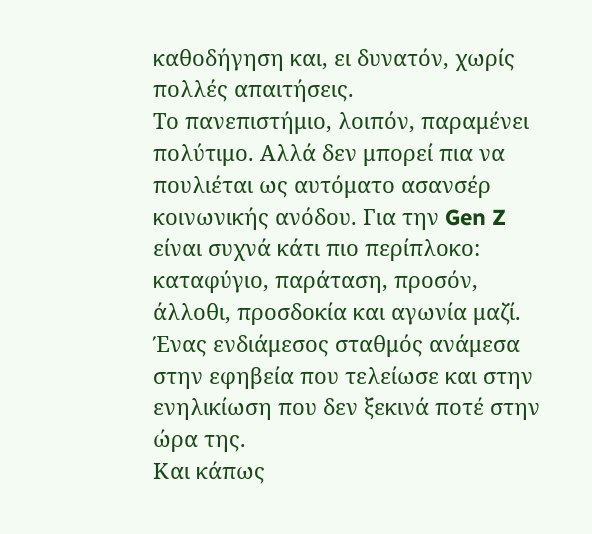καθοδήγηση και, ει δυνατόν, χωρίς πολλές απαιτήσεις.
Το πανεπιστήμιο, λοιπόν, παραμένει πολύτιμο. Αλλά δεν μπορεί πια να πουλιέται ως αυτόματο ασανσέρ κοινωνικής ανόδου. Για την Gen Z είναι συχνά κάτι πιο περίπλοκο: καταφύγιο, παράταση, προσόν, άλλοθι, προσδοκία και αγωνία μαζί. Ένας ενδιάμεσος σταθμός ανάμεσα στην εφηβεία που τελείωσε και στην ενηλικίωση που δεν ξεκινά ποτέ στην ώρα της.
Και κάπως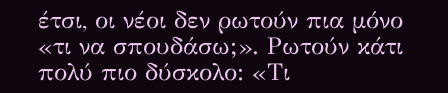έτσι, οι νέοι δεν ρωτούν πια μόνο «τι να σπουδάσω;». Ρωτούν κάτι πολύ πιο δύσκολο: «Τι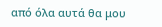από όλα αυτά θα μου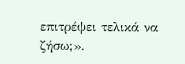επιτρέψει τελικά να ζήσω;».